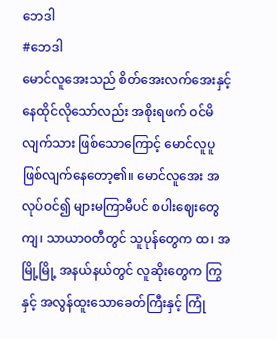ဘေဒါ
#ဘေဒါ
မောင်လူအေးသည် စိတ်အေးလက်အေးနှင့် နေထိုင်လိုသော်လည်း အစိုးရဖက် ဝင်မိလျက်သား ဖြစ်သောကြောင့် မောင်လူပူ ဖြစ်လျက်နေတော့၏။ မောင်လူအေး အလုပ်ဝင်၍ များမကြာမီပင် စပါးဈေးတွေကျ၊ သာယာဝတီတွင် သူပုန်တွေက ထ၊ အမြို့မြို့ အနယ်နယ်တွင် လူဆိုးတွေက ကြွနှင့် အလွန်ထူးသောခေတ်ကြီးနှင့် ကြုံ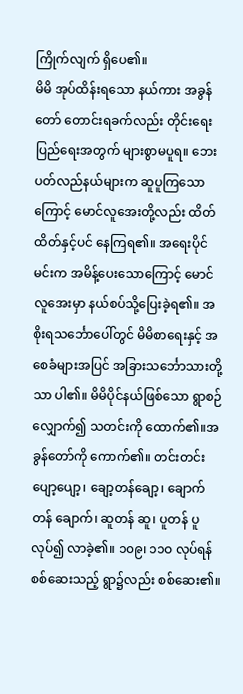ကြိုက်လျက် ရှိပေ၏။
မိမိ အုပ်ထိန်းရသော နယ်ကား အခွန်တော် တောင်းရခက်လည်း တိုင်းရေးပြည်ရေးအတွက် များစွာမပူရ။ ဘေးပတ်လည်နယ်များက ဆူပူကြသောကြောင့် မောင်လူအေးတို့လည်း ထိတ်ထိတ်နှင့်ပင် နေကြရ၏။ အရေးပိုင်မင်းက အမိန့်ပေးသောကြောင့် မောင်လူအေးမှာ နယ်စပ်သို့ပြေးခဲ့ရ၏။ အစိုးရသင်္ဘောပေါ်တွင် မိမိစာရေးနှင့် အစေခံများအပြင် အခြားသင်္ဘောသားတို့သာ ပါ၏။ မိမိပိုင်နယ်ဖြစ်သော ရွာစဉ်လျှောက်၍ သတင်းကို ထောက်၏။အခွန်တော်ကို ကောက်၏။ တင်းတင်း ပျော့ပျော့၊ ချော့တန်ချော့၊ ချောက်တန် ချောက်၊ ဆူတန် ဆူ၊ ပူတန် ပူ လုပ်၍ လာခဲ့၏။ ၁၀၉၊ ၁၁ဝ လုပ်ရန် စစ်ဆေးသည့် ရွာ၌လည်း စစ်ဆေး၏။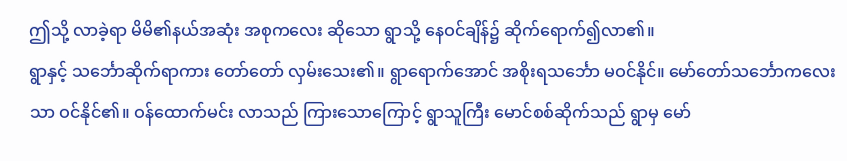ဤသို့ လာခဲ့ရာ မိမိ၏နယ်အဆုံး အစုကလေး ဆိုသော ရွာသို့ နေဝင်ချိန်၌ ဆိုက်ရောက်၍လာ၏။
ရွာနှင့် သင်္ဘောဆိုက်ရာကား တော်တော် လှမ်းသေး၏။ ရွာရောက်အောင် အစိုးရသင်္ဘော မဝင်နိုင်။ မော်တော်သင်္ဘောကလေးသာ ဝင်နိုင်၏။ ဝန်ထောက်မင်း လာသည် ကြားသောကြောင့် ရွာသူကြီး မောင်စစ်ဆိုက်သည် ရွာမှ မော်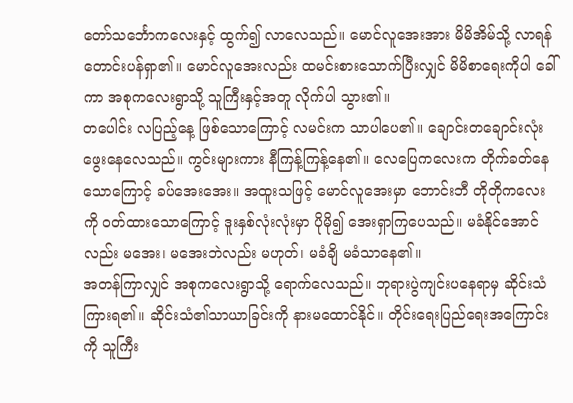တော်သင်္ဘောကလေးနှင့် ထွက်၍ လာလေသည်။ မောင်လူအေးအား မိမိအိမ်သို့ လာရန် တောင်းပန်ရှာ၏။ မောင်လူအေးလည်း ထမင်းစားသောက်ပြီးလျှင် မိမိစာရေးကိုပါ ခေါ်ကာ အစုကလေးရွာသို့ သူကြီးနှင့်အတူ လိုက်ပါ သွား၏။
တပေါင်း လပြည့်နေ့ ဖြစ်သောကြောင့် လမင်းက သာပါပေ၏။ ချောင်းတချောင်းလုံး ဖွေးနေလေသည်။ ကွင်းများကား နီကြန့်ကြန့်နေ၏။ လေပြေကလေးက တိုက်ခတ်နေသောကြောင့် ခပ်အေးအေး။ အထူးသဖြင့် မောင်လူအေးမှာ ဘောင်းဘီ တိုတိုကလေးကို ဝတ်ထားသောကြောင့် ဒူးနှစ်လုံးလုံးမှာ ပိုမို၍ အေးရှာကြပေသည်။ မခံနိုင်အောင်လည်း မအေး၊ မအေးဘဲလည်း မဟုတ်၊ မခံချိ မခံသာနေ၏။
အတန်ကြာလျှင် အစုကလေးရွာသို့ ရောက်လေသည်။ ဘုရားပွဲကျင်းပနေရာမှ ဆိုင်းသံ ကြားရ၏။ ဆိုင်းသံ၏သာယာခြင်းကို နားမထောင်နိုင်။ တိုင်းရေးပြည်ရေးအကြောင်းကို သူကြီး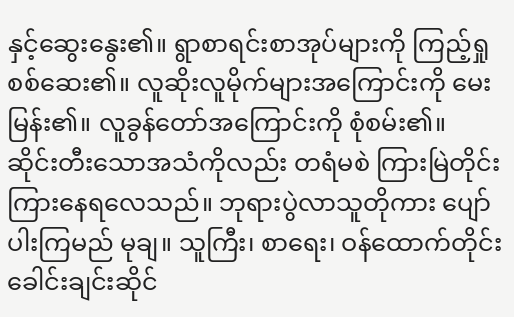နှင့်ဆွေးနွေး၏။ ရွာစာရင်းစာအုပ်များကို ကြည့်ရှု စစ်ဆေး၏။ လူဆိုးလူမိုက်များအကြောင်းကို မေးမြန်း၏။ လူခွန်တော်အကြောင်းကို စုံစမ်း၏။
ဆိုင်းတီးသောအသံကိုလည်း တရံမစဲ ကြားမြဲတိုင်း ကြားနေရလေသည်။ ဘုရားပွဲလာသူတိုကား ပျော်ပါးကြမည် မုချ။ သူကြီး၊ စာရေး၊ ဝန်ထောက်တိုင်း ခေါင်းချင်းဆိုင်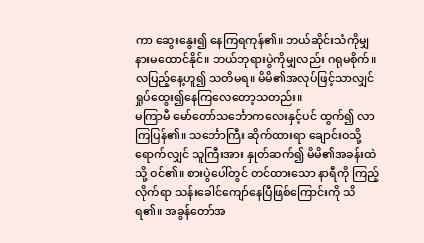ကာ ဆွေးနွေး၍ နေကြရကုန်၏။ ဘယ်ဆိုင်းသံကိုမျှ နားမထောင်နိုင်။ ဘယ်ဘုရားပွဲကိုမျှလည်း ဂရုမစိုက်။ လပြည့်နေ့ဟူ၍ သတိမရ။ မိမိ၏အလုပ်ဖြင့်သာလျှင် ရှုပ်ထွေး၍နေကြလေတော့သတည်း။
မကြာမီ မော်တော်သင်္ဘောကလေးနှင့်ပင် ထွက်၍ လာကြပြန်၏။ သင်္ဘောကြီး ဆိုက်ထားရာ ချောင်းဝသို့ရောက်လျှင် သူကြီးအား နှုတ်ဆက်၍ မိမိ၏အခန်းထဲသို့ ဝင်၏။ စားပွဲပေါ်တွင် တင်ထားသော နာရီကို ကြည့်လိုက်ရာ သန်းခေါင်ကျော်နေပြီဖြစ်ကြောင်းကို သိရ၏။ အခွန်တော်အ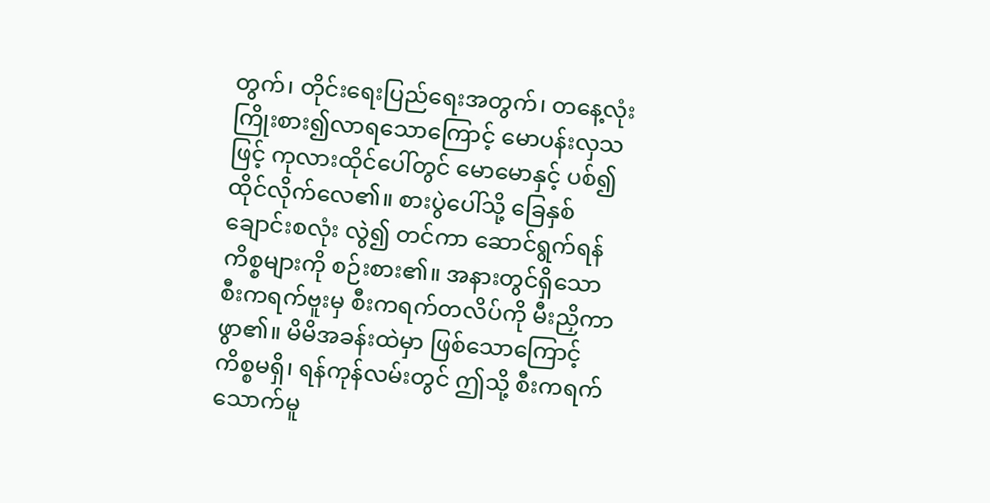တွက်၊ တိုင်းရေးပြည်ရေးအတွက်၊ တနေ့လုံး ကြိုးစား၍လာရသောကြောင့် မောပန်းလှသဖြင့် ကုလားထိုင်ပေါ်တွင် မောမောနှင့် ပစ်၍ ထိုင်လိုက်လေ၏။ စားပွဲပေါ်သို့ ခြေနှစ်ချောင်းစလုံး လွဲ၍ တင်ကာ ဆောင်ရွက်ရန်ကိစ္စများကို စဉ်းစား၏။ အနားတွင်ရှိသော စီးကရက်ဗူးမှ စီးကရက်တလိပ်ကို မီးညှိကာ ဖွာ၏။ မိမိအခန်းထဲမှာ ဖြစ်သောကြောင့် ကိစ္စမရှိ၊ ရန်ကုန်လမ်းတွင် ဤသို့ စီးကရက်သောက်မူ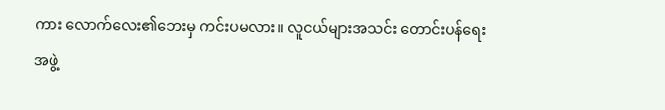ကား လောက်လေး၏ဘေးမှ ကင်းပမလား။ လူငယ်များအသင်း တောင်းပန်ရေးအဖွဲ့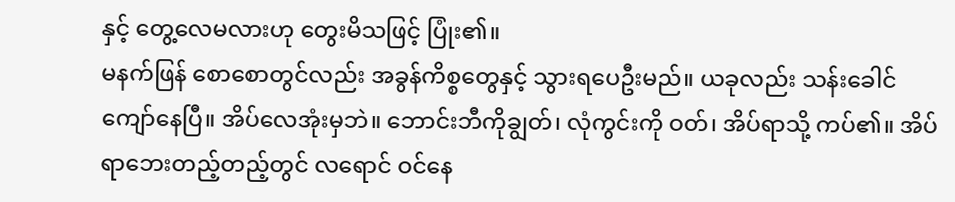နှင့် တွေ့လေမလားဟု တွေးမိသဖြင့် ပြုံး၏။
မနက်ဖြန် စောစောတွင်လည်း အခွန်ကိစ္စတွေနှင့် သွားရပေဦးမည်။ ယခုလည်း သန်းခေါင်ကျော်နေပြီ။ အိပ်လေအုံးမှဘဲ။ ဘောင်းဘီကိုချွတ်၊ လုံကွင်းကို ဝတ်၊ အိပ်ရာသို့ ကပ်၏။ အိပ်ရာဘေးတည့်တည့်တွင် လရောင် ဝင်နေ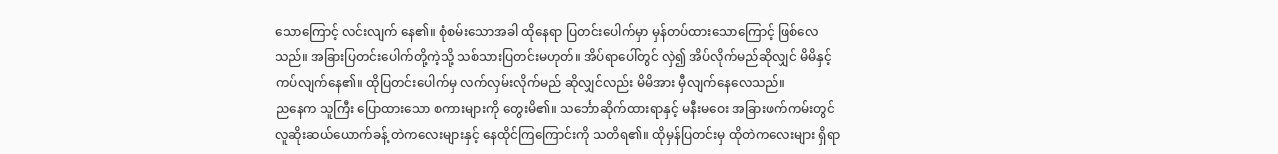သောကြောင့် လင်းလျက် နေ၏။ စုံစမ်းသောအခါ ထိုနေရာ ပြတင်းပေါက်မှာ မှန်တပ်ထားသောကြောင့် ဖြစ်လေသည်။ အခြားပြတင်းပေါက်တို့ကဲ့သို့ သစ်သားပြတင်းမဟုတ်။ အိပ်ရာပေါ်တွင် လှဲ၍ အိပ်လိုက်မည်ဆိုလျှင် မိမိနှင့် ကပ်လျက်နေ၏။ ထိုပြတင်းပေါက်မှ လက်လှမ်းလိုက်မည် ဆိုလျှင်လည်း မိမိအား မှီလျက်နေလေသည်။
ညနေက သူကြီး ပြောထားသော စကားများကို တွေးမိ၏။ သင်္ဘောဆိုက်ထားရာနှင့် မနီးမဝေး အခြားဖက်ကမ်းတွင် လူဆိုးဆယ်ယောက်ခန့် တဲကလေးများနှင့် နေထိုင်ကြကြောင်းကို သတိရ၏။ ထိုမှန်ပြတင်းမှ ထိုတဲကလေးများ ရှိရာ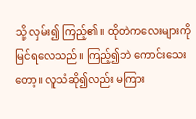သို့ လှမ်း၍ ကြည့်၏။ ထိုတဲကလေးများကို မြင်ရလေသည်။ ကြည့်၍ဘဲ ကောင်းသေးတော့။ လူသံဆို၍လည်း မကြား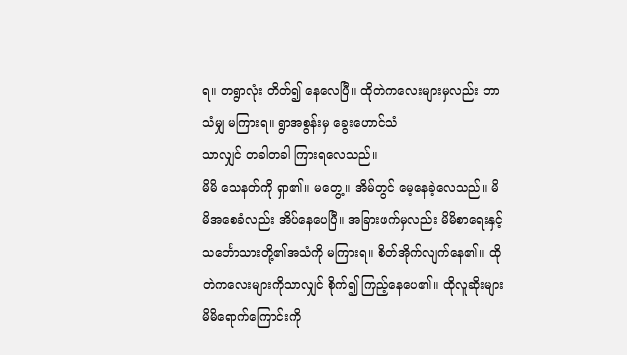ရ။ တရွာလုံး တိတ်၍ နေလေပြီ။ ထိုတဲကလေးများမှလည်း ဘာသံမျှ မကြားရ။ ရွာအစွန်းမှ ခွေးဟောင်သံ
သာလျှင် တခါတခါ ကြားရလေသည်။
မိမိ သေနတ်ကို ရှာ၏။ မတွေ့။ အိမ်တွင် မေ့နေခဲ့လေသည်။ မိမိအစေခံလည်း အိပ်နေပေပြီ။ အခြားဖက်မှလည်း မိမိစာရေးနှင့် သင်္ဘောသားတို့၏အသံကို မကြားရ။ စိတ်အိုက်လျက်နေ၏။ ထိုတဲကလေးများကိုသာလျှင် စိုက်၍ ကြည့်နေပေ၏။ ထိုလူဆိုးများ မိမိရောက်ကြောင်းကို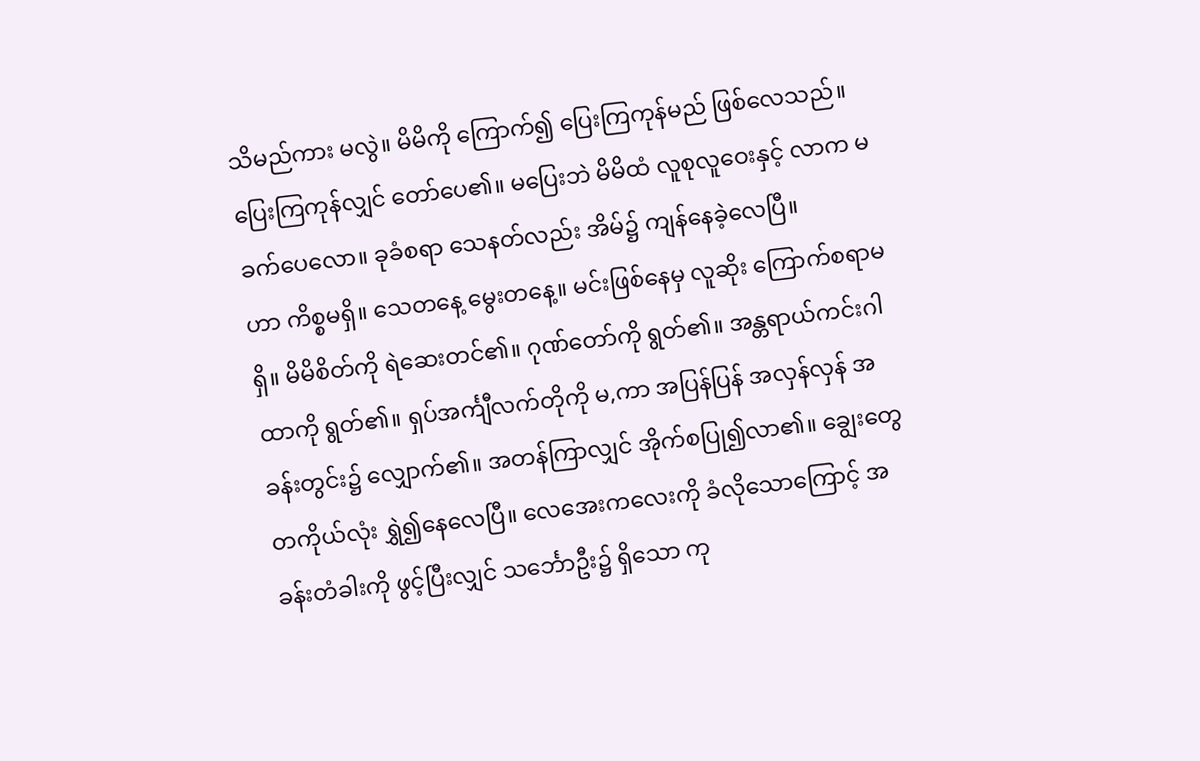သိမည်ကား မလွဲ။ မိမိကို ကြောက်၍ ပြေးကြကုန်မည် ဖြစ်လေသည်။ ပြေးကြကုန်လျှင် တော်ပေ၏။ မပြေးဘဲ မိမိထံ လူစုလူဝေးနှင့် လာက မခက်ပေလော။ ခုခံစရာ သေနတ်လည်း အိမ်၌ ကျန်နေခဲ့လေပြီ။
ဟာ ကိစ္စမရှိ။ သေတနေ့ မွေးတနေ့။ မင်းဖြစ်နေမှ လူဆိုး ကြောက်စရာမရှိ။ မိမိစိတ်ကို ရဲဆေးတင်၏။ ဂုဏ်တော်ကို ရွတ်၏။ အန္တရာယ်ကင်းဂါထာကို ရွတ်၏။ ရှပ်အင်္ကျီလက်တိုကို မ,ကာ အပြန်ပြန် အလှန်လှန် အခန်းတွင်း၌ လျှောက်၏။ အတန်ကြာလျှင် အိုက်စပြု၍လာ၏။ ချွေးတွေ တကိုယ်လုံး ရွှဲ၍နေလေပြီ။ လေအေးကလေးကို ခံလိုသောကြောင့် အခန်းတံခါးကို ဖွင့်ပြီးလျှင် သင်္ဘောဦး၌ ရှိသော ကု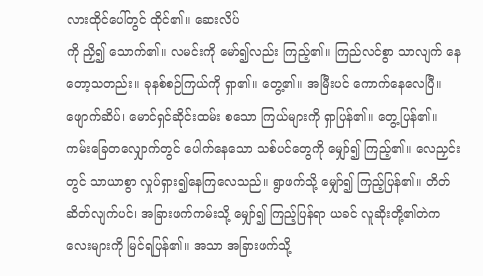လားထိုင်ပေါ်တွင် ထိုင်၏။ ဆေးလိပ်
ကို ညှိ၍ သောက်၏။ လမင်းကို မော်၍လည်း ကြည့်၏။ ကြည်လင်စွာ သာလျက် နေတော့သတည်း။ ခုနစ်စဉ်ကြယ်ကို ရှာ၏။ တွေ့၏။ အမြီးပင် ကောက်နေလေပြီ။ ဖျောက်ဆိပ်၊ မောင်ရှင်ဆိုင်းထမ်း စသော ကြယ်များကို ရှာပြန်၏။ တွေ့ပြန်၏။
ကမ်းခြေတလျှောက်တွင် ပေါက်နေသော သစ်ပင်တွေကို မျှော်၍ ကြည့်၏။ လေညှင်းတွင် သာယာစွာ လှုပ်ရှား၍နေကြလေသည်။ ရွာဖက်သို့ မျှော်၍ ကြည့်ပြန်၏။ တိတ်ဆိတ်လျက်ပင်၊ အခြားဖက်ကမ်းသို့ မျှော်၍ ကြည့်ပြန်ရာ ယခင် လူဆိုးတို့၏တဲကလေးများကို မြင်ရပြန်၏။ အသာ အခြားဖက်သို့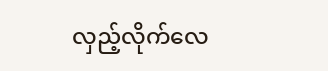လှည့်လိုက်လေ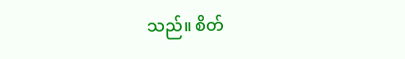သည်။ စိတ်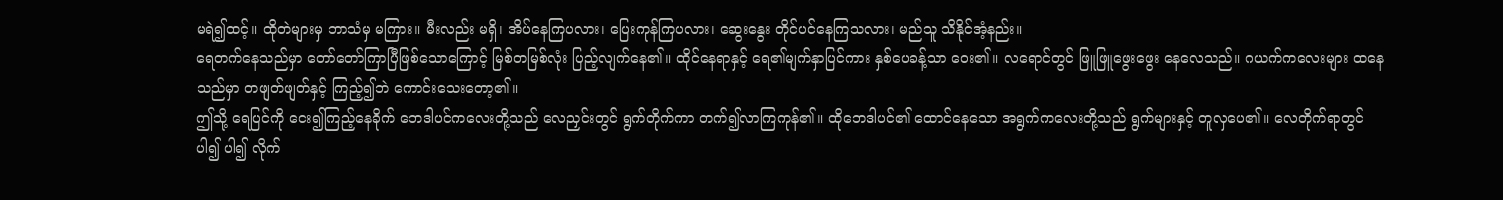မရဲ၍ထင့်။ ထိုတဲများမှ ဘာသံမှ မကြား။ မီးလည်း မရှိ၊ အိပ်နေကြပလား၊ ပြေးကုန်ကြပလား၊ ဆွေးနွေး တိုင်ပင်နေကြသလား၊ မည်သူ သိနိုင်အံ့နည်း။
ရေတက်နေသည်မှာ တော်တော်ကြာပြီဖြစ်သောကြောင့် မြစ်တမြစ်လုံး ပြည့်လျက်နေ၏။ ထိုင်နေရာနှင့် ရေ၏မျက်နှာပြင်ကား နှစ်ပေခန့်သာ ဝေး၏။ လရောင်တွင် ဖြူဖြူဖွေးဖွေး နေလေသည်။ ဂယက်ကလေးများ ထနေသည်မှာ တဖျတ်ဖျတ်နှင့် ကြည့်၍ဘဲ ကောင်းသေးတော့၏။
ဤသို့ ရေပြင်ကို ငေး၍ကြည့်နေခိုက် ဘေဒါပင်ကလေးတို့သည် လေညှင်းတွင် ရွက်တိုက်ကာ တက်၍လာကြကုန်၏။ ထိုဘေဒါပင်၏ ထောင်နေသော အရွက်ကလေးတို့သည် ရွက်များနှင့် တူလှပေ၏။ လေတိုက်ရာတွင် ပါ၍ ပါ၍ လိုက်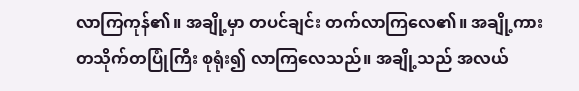လာကြကုန်၏။ အချို့မှာ တပင်ချင်း တက်လာကြလေ၏။ အချို့ကား တသိုက်တပြုံကြီး စုရုံး၍ လာကြလေသည်။ အချို့သည် အလယ်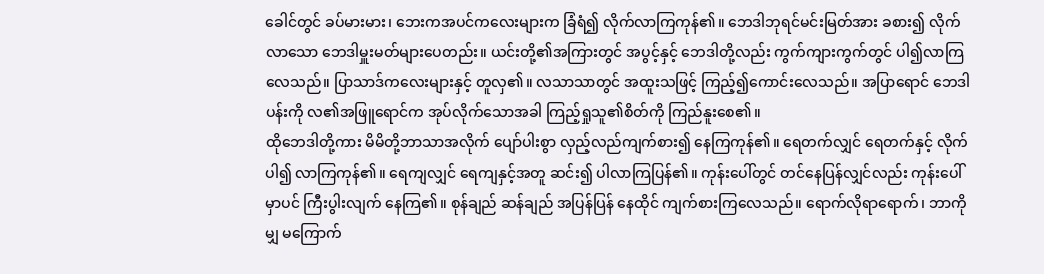ခေါင်တွင် ခပ်မားမား၊ ဘေးကအပင်ကလေးများက ခြံရံ၍ လိုက်လာကြကုန်၏။ ဘေဒါဘုရင်မင်းမြတ်အား ခစား၍ လိုက်လာသော ဘေဒါမှူးမတ်များပေတည်း။ ယင်းတို့၏အကြားတွင် အပွင့်နှင့် ဘေဒါတို့လည်း ကွက်ကျားကွက်တွင် ပါ၍လာကြလေသည်။ ပြာသာဒ်ကလေးများနှင့် တူလှ၏။ လသာသာတွင် အထူးသဖြင့် ကြည့်၍ကောင်းလေသည်။ အပြာရောင် ဘေဒါပန်းကို လ၏အဖြူရောင်က အုပ်လိုက်သောအခါ ကြည့်ရှုသူ၏စိတ်ကို ကြည်နူးစေ၏။
ထိုဘေဒါတို့ကား မိမိတို့ဘာသာအလိုက် ပျော်ပါးစွာ လှည့်လည်ကျက်စား၍ နေကြကုန်၏။ ရေတက်လျှင် ရေတက်နှင့် လိုက်ပါ၍ လာကြကုန်၏။ ရေကျလျှင် ရေကျနှင့်အတူ ဆင်း၍ ပါလာကြပြန်၏။ ကုန်းပေါ်တွင် တင်နေပြန်လျှင်လည်း ကုန်းပေါ်မှာပင် ကြီးပွါးလျက် နေကြ၏။ စုန်ချည် ဆန်ချည် အပြန်ပြန် နေထိုင် ကျက်စားကြလေသည်။ ရောက်လိုရာရောက်၊ ဘာကိုမျှ မကြောက်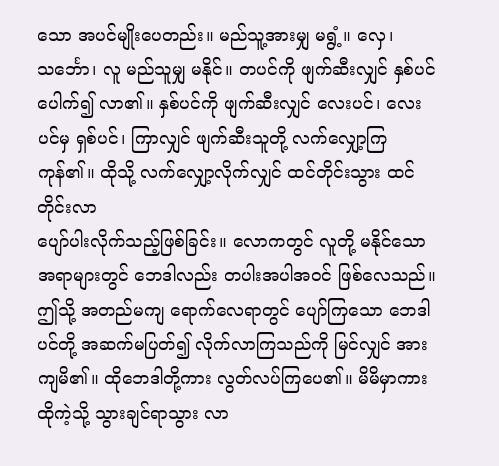သော အပင်မျိုးပေတည်း။ မည်သူ့အားမျှ မရွံ့။ လှေ၊ သင်္ဘော၊ လူ မည်သူမျှ မနိုင်။ တပင်ကို ဖျက်ဆီးလျှင် နှစ်ပင် ပေါက်၍ လာ၏။ နှစ်ပင်ကို ဖျက်ဆီးလျှင် လေးပင်၊ လေးပင်မှ ရှစ်ပင်၊ ကြာလျှင် ဖျက်ဆီးသူတို့ လက်လျှော့ကြကုန်၏။ ထိုသို့ လက်လျှော့လိုက်လျှင် ထင်တိုင်းသွား ထင်တိုင်းလာ
ပျော်ပါးလိုက်သည့်ဖြစ်ခြင်း။ လောကတွင် လူတို့ မနိုင်သောအရာများတွင် ဘေဒါလည်း တပါးအပါအဝင် ဖြစ်လေသည်။
ဤသို့ အတည်မကျ ရောက်လေရာတွင် ပျော်ကြသော ဘေဒါပင်တို့ အဆက်မပြတ်၍ လိုက်လာကြသည်ကို မြင်လျှင် အားကျမိ၏။ ထိုဘေဒါတို့ကား လွတ်လပ်ကြပေ၏။ မိမိမှာကား ထိုကဲ့သို့ သွားချင်ရာသွား လာ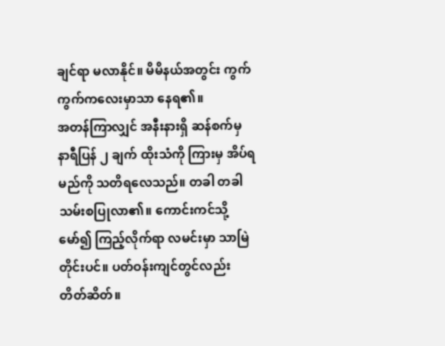ချင်ရာ မလာနိုင်။ မိမိနယ်အတွင်း ကွက်ကွက်ကလေးမှာသာ နေရ၏။
အတန်ကြာလျှင် အနီးနားရှိ ဆန်စက်မှ နာရီပြန် ၂ ချက် ထိုးသံကို ကြားမှ အိပ်ရမည်ကို သတိရလေသည်။ တခါ တခါ သမ်းစပြုလာ၏။ ကောင်းကင်သို့ မော်၍ ကြည့်လိုက်ရာ လမင်းမှာ သာမြဲတိုင်းပင်။ ပတ်ဝန်းကျင်တွင်လည်း တိတ်ဆိတ်။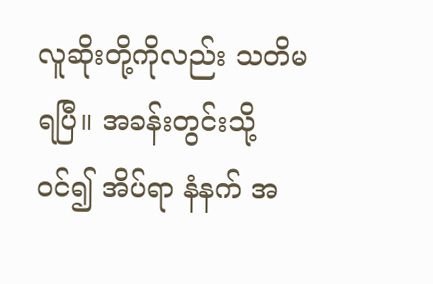လူဆိုးတို့ကိုလည်း သတိမရပြီ။ အခန်းတွင်းသို့ဝင်၍ အိပ်ရာ နံနက် အ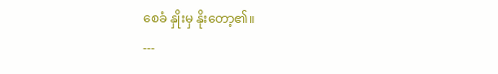စေခံ နှိုးမှ နိုးတော့၏။
---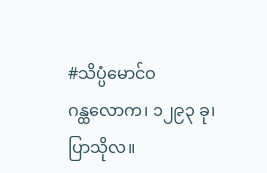#သိပ္ပံမောင်ဝ
ဂန္ထလောက၊ ၁၂၉၃ ခု၊ ပြာသိုလ။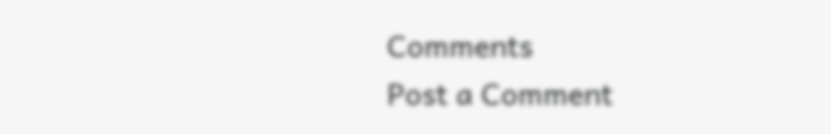Comments
Post a Comment